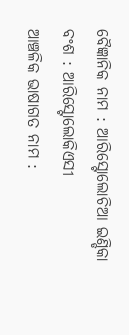ବୈଜ୍ଞାନିକ ନାମ : ଆରିସ୍ଟୋଲୋଚିଆ ଇଣ୍ଡିକା
ବଂଶ : ଆରିସ୍ଟୋଲୋକିଏସୀ
ଆଞ୍ଚଳିକ ଭାଷାଗତ ନାମ :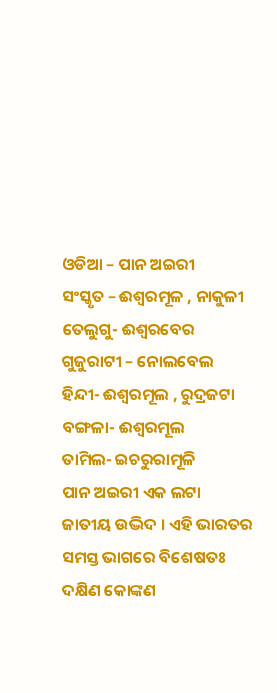ଓଡିଆ – ପାନ ଅଇରୀ
ସଂସ୍କୃତ – ଈଶ୍ଵରମୂଳ , ନାକୁଳୀ
ତେଲୁଗୁ- ଈଶ୍ଵରବେର
ଗୁଜୁରାଟୀ – ନୋଲବେଲ
ହିନ୍ଦୀ- ଈଶ୍ଵରମୂଲ , ରୁଦ୍ରଜଟା
ବଙ୍ଗଳା- ଈଶ୍ଵରମୂଲ
ତାମିଲ- ଇଚରୁରାମୂଳି
ପାନ ଅଇରୀ ଏକ ଲଟା ଜାତୀୟ ଉଦ୍ଭିଦ । ଏହି ଭାରତର ସମସ୍ତ ଭାଗରେ ବିଶେଷତଃ ଦକ୍ଷିଣ କୋଙ୍କଣ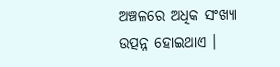ଅଞ୍ଚଳରେ ଅଧିକ ସଂଖ୍ୟା ଉତ୍ପନ୍ନ ହୋଇଥାଏ ।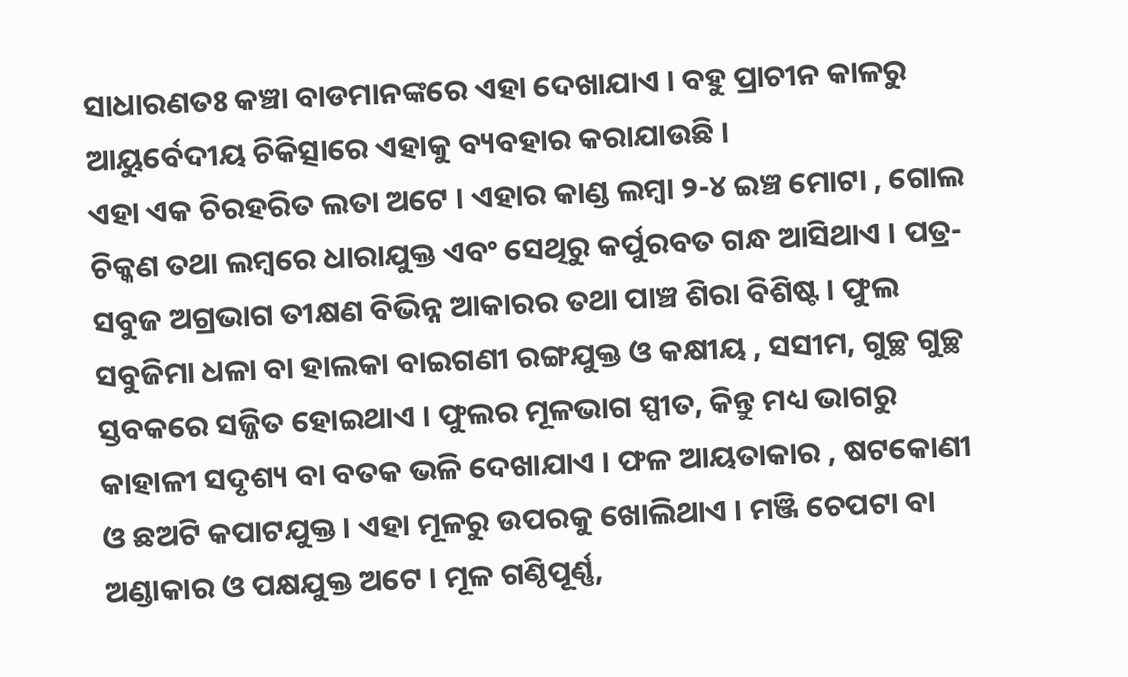ସାଧାରଣତଃ କଞ୍ଚା ବାଡମାନଙ୍କରେ ଏହା ଦେଖାଯାଏ । ବହୁ ପ୍ରାଚୀନ କାଳରୁ ଆୟୁର୍ବେଦୀୟ ଚିକିତ୍ସାରେ ଏହାକୁ ବ୍ୟବହାର କରାଯାଉଛି ।
ଏହା ଏକ ଚିରହରିତ ଲତା ଅଟେ । ଏହାର କାଣ୍ଡ ଲମ୍ବା ୨-୪ ଇଞ୍ଚ ମୋଟା , ଗୋଲ ଚିକ୍କଣ ତଥା ଲମ୍ବରେ ଧାରାଯୁକ୍ତ ଏବଂ ସେଥିରୁ କର୍ପୁରବତ ଗନ୍ଧ ଆସିଥାଏ । ପତ୍ର- ସବୁଜ ଅଗ୍ରଭାଗ ତୀକ୍ଷଣ ବିଭିନ୍ନ ଆକାରର ତଥା ପାଞ୍ଚ ଶିରା ବିଶିଷ୍ଟ । ଫୁଲ ସବୁଜିମା ଧଳା ବା ହାଲକା ବାଇଗଣୀ ରଙ୍ଗଯୁକ୍ତ ଓ କକ୍ଷୀୟ , ସସୀମ, ଗୁଚ୍ଛ ଗୁଚ୍ଛ ସ୍ତବକରେ ସଜ୍ଜିତ ହୋଇଥାଏ । ଫୁଲର ମୂଳଭାଗ ସ୍ପୀତ, କିନ୍ତୁ ମଧ୍ୟ ଭାଗରୁ କାହାଳୀ ସଦୃଶ୍ୟ ବା ବତକ ଭଳି ଦେଖାଯାଏ । ଫଳ ଆୟତାକାର , ଷଟକୋଣୀ ଓ ଛଅଟି କପାଟଯୁକ୍ତ । ଏହା ମୂଳରୁ ଉପରକୁ ଖୋଲିଥାଏ । ମଞ୍ଜି ଚେପଟା ବା ଅଣ୍ଡାକାର ଓ ପକ୍ଷଯୁକ୍ତ ଅଟେ । ମୂଳ ଗଣ୍ଠିପୂର୍ଣ୍ଣ,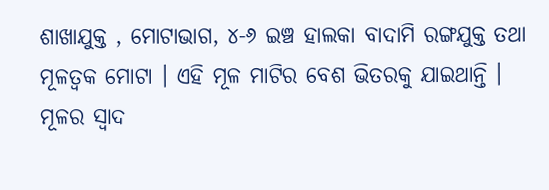ଶାଖାଯୁକ୍ତ , ମୋଟାଭାଗ, ୪-୬ ଇଞ୍ଚ ହାଲକା ବାଦାମି ରଙ୍ଗଯୁକ୍ତ ତଥା ମୂଳତ୍ଵକ ମୋଟା । ଏହି ମୂଳ ମାଟିର ବେଶ ଭିତରକୁ ଯାଇଥାନ୍ତି । ମୂଳର ସ୍ଵାଦ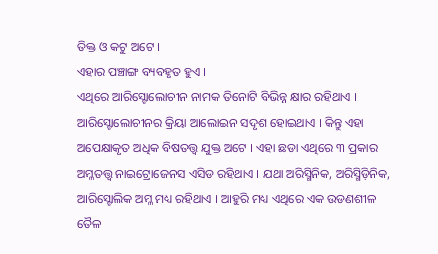ତିକ୍ତ ଓ କଟୁ ଅଟେ ।
ଏହାର ପଞ୍ଚାଙ୍ଗ ବ୍ୟବହୃତ ହୁଏ ।
ଏଥିରେ ଆରିସ୍ଟୋଲୋଚୀନ ନାମକ ତିନୋଟି ବିଭିନ୍ନ କ୍ଷାର ରହିଥାଏ । ଆରିସ୍ଟୋଲୋଚୀନର କ୍ରିୟା ଆଲୋଇନ ସଦୃଶ ହୋଇଥାଏ । କିନ୍ତୁ ଏହା ଅପେକ୍ଷାକୃତ ଅଧିକ ବିଷତତ୍ତ୍ଵ ଯୁକ୍ତ ଅଟେ । ଏହା ଛଡା ଏଥିରେ ୩ ପ୍ରକାର ଅମ୍ଳତତ୍ତ୍ଵ ନାଇଟ୍ରୋଜେନସ ଏସିଡ ରହିଥାଏ । ଯଥା ଅରିସ୍ମିନିକ, ଅରିସ୍ମିଡ଼ିନିକ, ଆରିସ୍ଟୋଲିକ ଅମ୍ଳ ମଧ୍ୟ ରହିଥାଏ । ଆହୁରି ମଧ୍ୟ ଏଥିରେ ଏକ ଉଡଣଶୀଳ ତୈଳ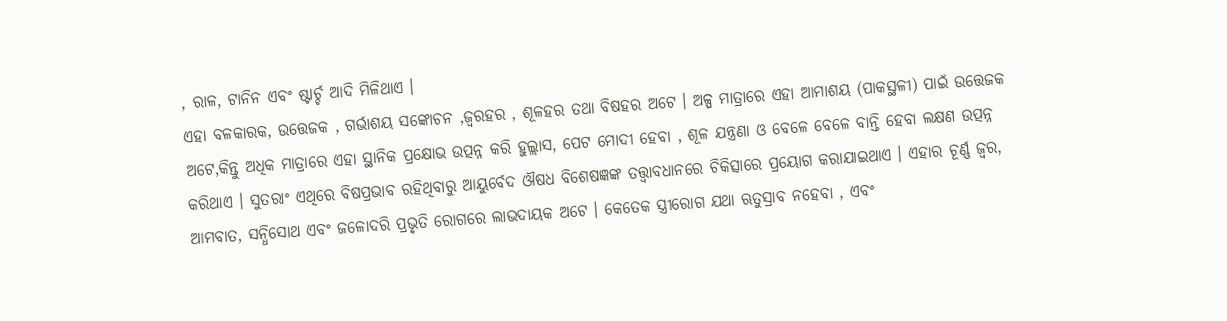, ରାଳ, ଟାନିନ ଏବଂ ଷ୍ଟାର୍ଚ୍ଚ ଆଦି ମିଳିଥାଏ ।
ଏହା ବଳକାରକ, ଉତ୍ତେଜକ , ଗର୍ଭାଶୟ ସଙ୍କୋଚନ ,ଜ୍ଵରହର , ଶୂଳହର ତଥା ବିଷହର ଅଟେ । ଅଳ୍ପ ମାତ୍ରାରେ ଏହା ଆମାଶୟ (ପାକସ୍ଥଳୀ) ପାଇଁ ଉତ୍ତେଜକ ଅଟେ,କିନ୍ତୁ ଅଧିକ ମାତ୍ରାରେ ଏହା ସ୍ଥାନିକ ପ୍ରକ୍ଷୋଭ ଉତ୍ପନ୍ନ କରି ହୁଲ୍ଲାସ, ପେଟ ମୋଦୀ ହେବା , ଶୂଳ ଯନ୍ତ୍ରଣା ଓ ବେଳେ ବେଳେ ବାନ୍ତି ହେବା ଲକ୍ଷଣ ଉତ୍ପନ୍ନ କରିଥାଏ । ସୁତରାଂ ଏଥିରେ ବିଷପ୍ରଭାବ ରହିଥିବାରୁ ଆୟୁର୍ବେଦ ଔଷଧ ବିଶେଷଜ୍ଞଙ୍କ ତତ୍ତ୍ଵାବଧାନରେ ଚିକିତ୍ସାରେ ପ୍ରୟୋଗ କରାଯାଇଥାଏ । ଏହାର ଚୂର୍ଣ୍ଣ ଜ୍ଵର, ଆମବାତ, ସନ୍ଧିସୋଥ ଏବଂ ଜଳୋଦରି ପ୍ରଭୃତି ରୋଗରେ ଲାଭଦାୟକ ଅଟେ । କେତେକ ସ୍ତ୍ରୀରୋଗ ଯଥା ଋତୁସ୍ରାବ ନହେବା , ଏବଂ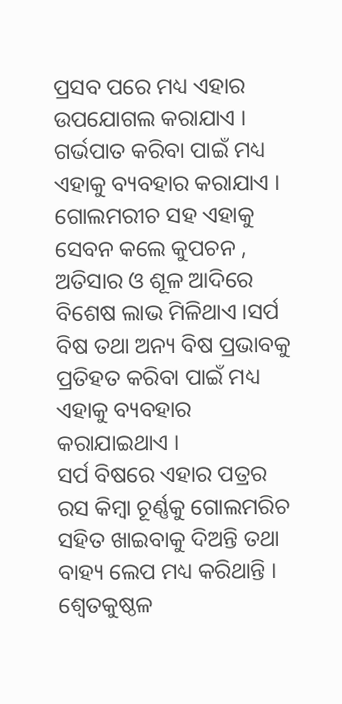ପ୍ରସବ ପରେ ମଧ୍ୟ ଏହାର ଉପଯୋଗଲ କରାଯାଏ । ଗର୍ଭପାତ କରିବା ପାଇଁ ମଧ୍ୟ ଏହାକୁ ବ୍ୟବହାର କରାଯାଏ । ଗୋଲମରୀଚ ସହ ଏହାକୁ ସେବନ କଲେ କୁପଚନ , ଅତିସାର ଓ ଶୂଳ ଆଦିରେ ବିଶେଷ ଲାଭ ମିଳିଥାଏ ।ସର୍ପ ବିଷ ତଥା ଅନ୍ୟ ବିଷ ପ୍ରଭାବକୁ ପ୍ରତିହତ କରିବା ପାଇଁ ମଧ୍ୟ ଏହାକୁ ବ୍ୟବହାର କରାଯାଇଥାଏ ।
ସର୍ପ ବିଷରେ ଏହାର ପତ୍ରର ରସ କିମ୍ବା ଚୂର୍ଣ୍ଣକୁ ଗୋଲମରିଚ ସହିତ ଖାଇବାକୁ ଦିଅନ୍ତି ତଥା ବାହ୍ୟ ଲେପ ମଧ୍ୟ କରିଥାନ୍ତି । ଶ୍ଵେତକୁଷ୍ଠଳ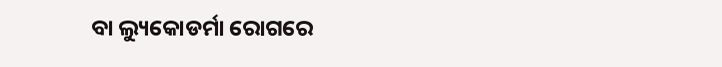ବା ଲ୍ୟୁକୋଡର୍ମା ରୋଗରେ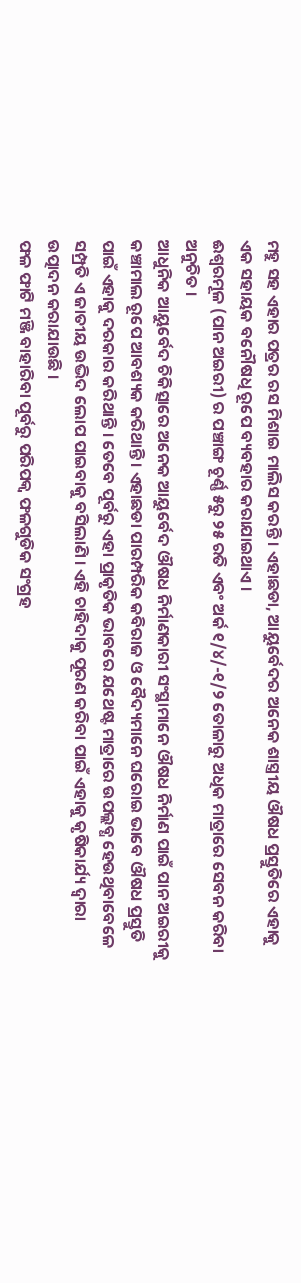ମହୁ ସହ ଏହାର ପତ୍ରର ରସ ମିଶାଇ ମାଲିସ କରନ୍ତି । ଏହାଛଡା, ଆୟୁର୍ବେଦର ଅନେକ ଶାସ୍ତ୍ରୀୟ ଔଷଧ ପ୍ରସ୍ତୁତିରେ ଏହାକୁ ଏକ ସହାୟକ ବନୌଷଧି ରୂପେ ବ୍ୟବହାର କରାଯାଇଥାଏ ।
ଈଶ୍ଵରମୂଳ (ପାନ ଅଇରୀ) ର ପଞ୍ଚାଙ୍ଗ ଚୂର୍ଣ୍ଣ ୫ରୁ ୨୫ ରତି ଏବଂ ଅର୍କ ୧/୪/-୧/୨ ତୋଳାରୁ ଅଧିକ ମାତ୍ରାରେ ସେବନ କରିବା ଅନୁଚିତ ।
ଆଧୁନିକ ଆୟୁର୍ବେଦ ଚିକିତ୍ସାରେ ଅନେକ ଆୟୁର୍ବେଦ ଔଷଧ ନିର୍ମାଣକାରୀ ସଂସ୍ଥାମାନେ ଔଷଧ ନିର୍ମାଣ ପାଇଁ ପାନ ଅଇରୀକୁ କଞ୍ଚାମାଲ ରୂପେ ଆବଶ୍ୟକ କରିଥାନ୍ତି । ଏହାଛଡା ପାରମ୍ପରିକ କବିରାଜ ଓ ବୈଦ୍ୟମାନେ ଘରୋଇ ଭାବେ ଔଷଧ ପ୍ରସ୍ତୁତି ପାଇଁ ଏହାକୁ ଦରକାର କରିଥାନ୍ତି । ତେବେ ପୂର୍ବରୁ ଏହା ପ୍ରାକୃତିକ ଭାବରେ ଯଥେଷ୍ଟ ମାତ୍ରାରେ ଉପଲ୍ଲବ୍ଧ ହେଉଥିବାବେଳେ ସମ୍ପ୍ରତି ଏ ଜାତୀୟ ଉଦ୍ଭିଦ ଲୋପ ପାଇବାକୁ ବସିଲାଣି । ଏହି ଚାହିଦାକୁ ପୂରଣ କରିବା ପାଇଁ ଏହାକୁ କୃଷିକାର୍ଯ୍ୟ ଦ୍ଵାରା ଉତ୍ପାଦନ କରାଯାଉଛି ।
ଫଳ ଫାଟି ମଞ୍ଜି ବାହାରିବା ପୂର୍ବରୁ ପରିପକ୍ଵ ଫଳଗୁଡିକ ସଂଗ୍ରହ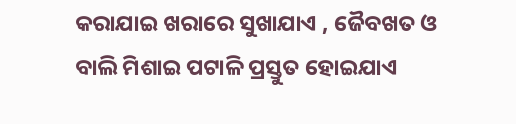କରାଯାଇ ଖରାରେ ସୁଖାଯାଏ , ଜୈବଖତ ଓ ବାଲି ମିଶାଇ ପଟାଳି ପ୍ରସ୍ତୁତ ହୋଇଯାଏ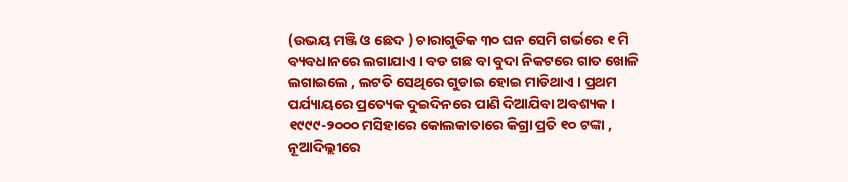(ଉଭୟ ମଞ୍ଜି ଓ ଛେଦ ) ଚାରାଗୁଡିକ ୩୦ ଘନ ସେମି ଗର୍ଭରେ ୧ ମି ବ୍ୟବଧାନରେ ଲଗାଯାଏ । ବଡ ଗଛ ବା ବୁଦା ନିକଟରେ ଗାତ ଖୋଳି ଲଗାଇଲେ , ଲଟତି ସେଥିରେ ଗୁଡାଇ ହୋଇ ମାଡିଥାଏ । ପ୍ରଥମ ପର୍ଯ୍ୟାୟରେ ପ୍ରତ୍ୟେକ ଦୁଇଦିନରେ ପାଣି ଦିଆଯିବା ଅବଶ୍ୟକ ।
୧୯୯୯-୨୦୦୦ ମସିହାରେ କୋଲକାତାରେ କିଗ୍ରା ପ୍ରତି ୧୦ ଟଙ୍କା , ନୂଆଦିଲ୍ଲୀରେ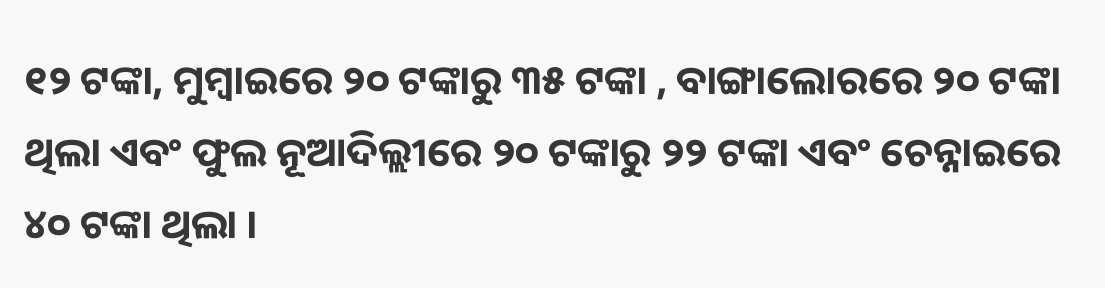୧୨ ଟଙ୍କା, ମୁମ୍ବାଇରେ ୨୦ ଟଙ୍କାରୁ ୩୫ ଟଙ୍କା , ବାଙ୍ଗାଲୋରରେ ୨୦ ଟଙ୍କା ଥିଲା ଏବଂ ଫୁଲ ନୂଆଦିଲ୍ଲୀରେ ୨୦ ଟଙ୍କାରୁ ୨୨ ଟଙ୍କା ଏବଂ ଚେନ୍ନାଇରେ ୪୦ ଟଙ୍କା ଥିଲା ।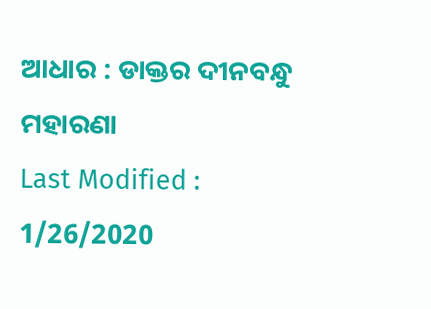ଆଧାର : ଡାକ୍ତର ଦୀନବନ୍ଧୁ ମହାରଣା
Last Modified : 1/26/2020